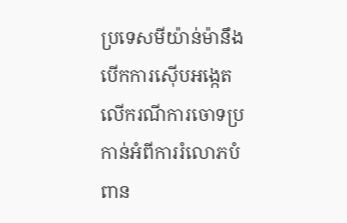ប្រទេសមីយ៉ាន់ម៉ានឹងបើកការស៊ើបអង្កេតលើករណីការចោទប្រកាន់អំពីការរំលោភបំពាន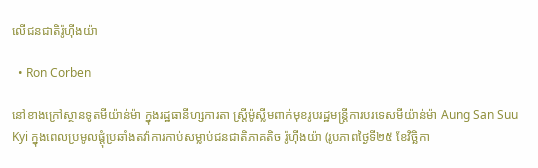លើជនជាតិរ៉ូហ៊ីងយ៉ា

  • Ron Corben

នៅខាងក្រៅស្ថានទូតមីយ៉ាន់ម៉ា ក្នុងរដ្ឋធានីហ្សការតា ស្រ្តីម៉ូស្លីមពាក់មុខរូបរដ្ឋមន្រ្តីការបរទេសមីយ៉ាន់ម៉ា Aung San Suu Kyi ក្នុងពេលប្រមូលផ្តុំប្រឆាំងតវ៉ាការកាប់សម្លាប់ជនជាតិភាគតិច រ៉ូហ៊ីងយ៉ា (រូបភាពថ្ងៃទី២៥ ខែវិច្ឆិកា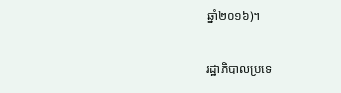ឆ្នាំ២០១៦)។

រដ្ឋាភិបាលប្រទេ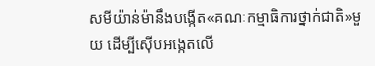សមីយ៉ាន់ម៉ានឹងបង្កើត«គណៈកម្មាធិការថ្នាក់ជាតិ»មួយ ដើម្បីស៊ើបអង្កេតលើ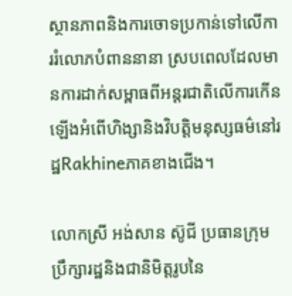ស្ថានភាពនិងការចោទប្រកាន់ទៅលើការរំលោភបំពាននានា ស្របពេលដែលមានការដាក់សម្ពាធពីអន្តរជាតិលើការកើនឡើងអំពើហិង្សានិងវិបត្តិមនុស្សធម៌នៅរដ្ឋRakhineភាគខាងជើង។

លោកស្រី អង់សាន ស៊ូជី ប្រធានក្រុមប្រឹក្សារដ្ឋនិងជានិមិត្តរូបនៃ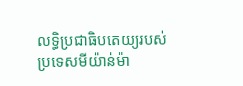លទ្ធិប្រជាធិបតេយ្យរបស់ប្រទេសមីយ៉ាន់ម៉ា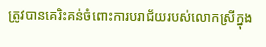ត្រូវបានគេរិះគន់ចំពោះការបរាជ័យរបស់លោកស្រីក្នុង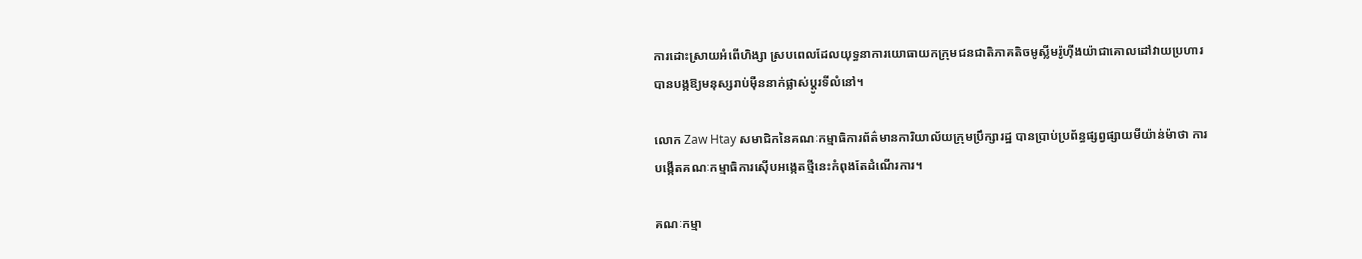ការដោះស្រាយអំពើហិង្សា ស្របពេលដែលយុទ្ធនាការយោធាយកក្រុមជនជាតិភាគតិចមូស្លីមរ៉ូហ៊ីងយ៉ាជាគោលដៅវាយប្រហារ បានបង្កឱ្យមនុស្សរាប់ម៉ឺននាក់ផ្លាស់ប្ដូរទីលំនៅ។

លោក Zaw Htay សមាជិកនៃគណៈកម្មាធិការព័ត៌មានការិយាល័យក្រុមប្រឹក្សារដ្ឋ បានប្រាប់ប្រព័ន្ធផ្សព្វផ្សាយមីយ៉ាន់ម៉ាថា ការបង្កើតគណៈកម្មាធិការស៊ើបអង្កេតថ្មីនេះកំពុងតែដំណើរការ។

គណៈកម្មា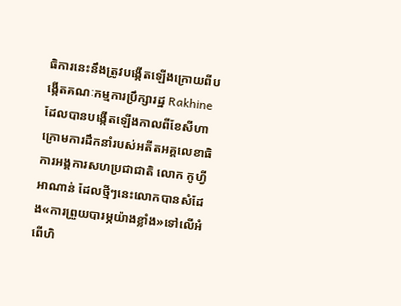ធិការនេះនឹងត្រូវបង្កើតឡើងក្រោយពីបង្កើតគណៈកម្មការប្រឹក្សារដ្ឋ Rakhineដែលបានបង្កើតឡើងកាលពីខែសីហា ក្រោមការដឹកនាំរបស់អតីតអគ្គលេខាធិការអង្គការសហប្រជាជាតិ លោក កូហ្វី អាណាន់ ដែលថ្មីៗនេះលោកបានសំដែង«ការព្រួយបារម្ភយ៉ាងខ្លាំង»ទៅលើអំពើហិ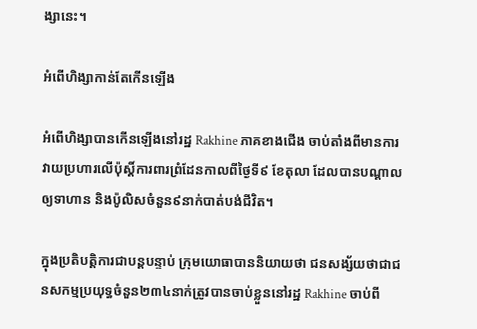ង្សានេះ។

អំពើហិង្សាកាន់តែកើនឡើង

អំពើហិង្សាបានកើនឡើងនៅរដ្ឋ Rakhine ភាគខាងជើង ចាប់តាំងពីមានការវាយប្រហារលើប៉ុស្តិ៍ការពារព្រំដែនកាលពីថ្ងៃទី៩ ខែតុលា ដែលបានបណ្តាលឲ្យទាហាន និងប៉ូលិសចំនួន៩នាក់បាត់បង់ជីវិត។

ក្នុងប្រតិបត្តិការជាបន្តបន្ទាប់ ក្រុមយោធាបាននិយាយថា ជនសង្ស័យថាជាជនសកម្មប្រយុទ្ធចំនួន២៣៤នាក់ត្រូវបានចាប់ខ្លួននៅរដ្ឋ Rakhine ចាប់ពី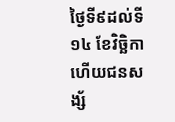ថ្ងៃទី៩ដល់ទី១៤ ខែវិច្ឆិកា ហើយជនសង្ស័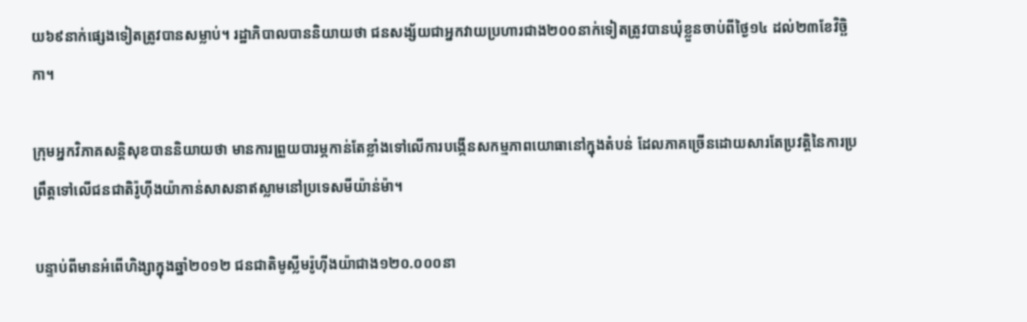យ៦៩នាក់ផ្សេងទៀតត្រូវបានសម្លាប់។ រដ្ឋាភិបាលបាននិយាយថា ជនសង្ស័យជាអ្នកវាយប្រហារជាង២០០នាក់ទៀតត្រូវបានឃុំខ្លួនចាប់ពីថ្ងៃ១៤ ដល់២៣ខែវិច្ឆិកា។

ក្រុមអ្នកវិភាគសន្តិសុខបាននិយាយថា មានការព្រួយបារម្ភកាន់តែខ្លាំងទៅលើការបង្កើនសកម្មភាពយោធានៅក្នុងតំបន់ ដែលភាគច្រើនដោយសារតែប្រវត្តិនៃការប្រព្រឹត្តទៅលើជនជាតិរ៉ូហ៊ីងយ៉ាកាន់សាសនាឥស្លាមនៅប្រទេសមីយ៉ាន់ម៉ា។

បន្ទាប់ពីមានអំពើហិង្សាក្នុងឆ្នាំ២០១២ ជនជាតិមូស្លីមរ៉ូហ៊ីងយ៉ាជាង១២០.០០០នា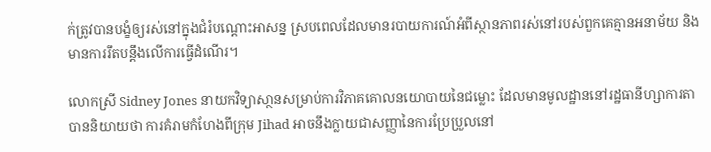ក់ត្រូវបានបង្ខំឲ្យរស់នៅក្នុងជំរំបណ្តោះអាសន្ន ស្របពេលដែលមានរបាយការណ៍អំពីស្ថានភាពរស់នៅរបស់ពួកគេគ្មានអនាម័យ និងមានការរឹតបន្តឹងលើការធ្វើដំណើរ។

លោកស្រី Sidney Jones នាយកវិទ្យាសា្ថនសម្រាប់ការវិភាគគោលនយោបាយនៃជម្លោះ ដែលមានមូលដ្ឋាននៅរដ្ឋធានីហ្សាការតាបាននិយាយថា ការគំរាមកំហែងពីក្រុម Jihad អាចនឹងក្លាយជាសញ្ញានៃការប្រែប្រួលនៅ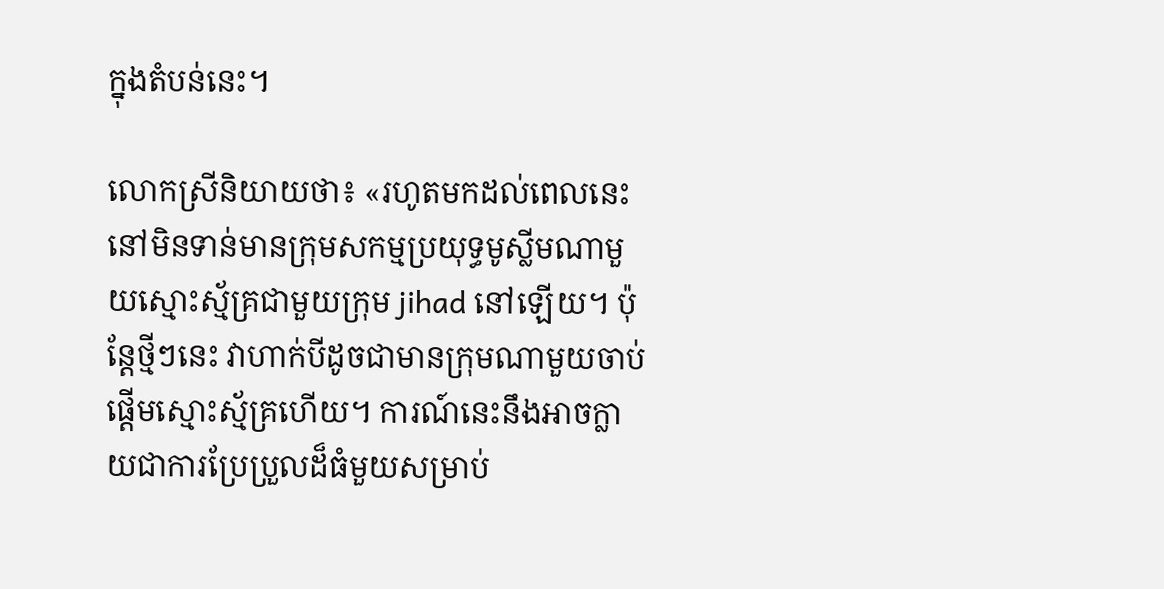ក្នុងតំបន់នេះ។

លោកស្រីនិយាយថា៖ «រហូតមកដល់ពេលនេះ នៅមិនទាន់មានក្រុមសកម្មប្រយុទ្ធមូស្លីមណាមួយស្មោះស្ម័គ្រជាមួយក្រុម jihad នៅឡើយ។ ប៉ុន្តែថ្មីៗនេះ វាហាក់បីដូចជាមានក្រុមណាមួយចាប់ផ្តើមស្មោះស្ម័គ្រហើយ។ ការណ៍នេះនឹងអាចក្លាយជាការប្រែប្រួលដ៏ធំមួយសម្រាប់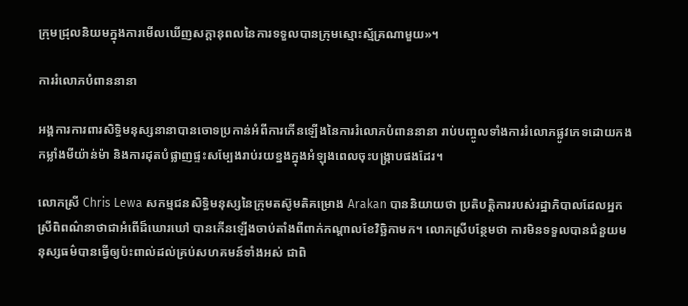ក្រុមជ្រុលនិយមក្នុងការមើលឃើញសក្តានុពលនៃការទទួលបានក្រុមស្មោះស្ម័គ្រណាមួយ»។

ការរំលោភបំពាននានា

អង្គការការពារសិទ្ធិមនុស្សនានាបានចោទប្រកាន់អំពីការកើនឡើងនៃការរំលោភបំពាននានា រាប់បញ្ចូលទាំងការរំលោភផ្លូវភេទដោយកងកម្លាំងមីយ៉ាន់ម៉ា និងការដុតបំផ្លាញផ្ទះសម្បែងរាប់រយខ្នងក្នុងអំឡុងពេលចុះបង្រ្កាបផងដែរ។

លោកស្រី Chris Lewa សកម្មជនសិទ្ធិមនុស្សនៃក្រុមតស៊ូមតិគម្រោង Arakan បាននិយាយថា ប្រតិបត្តិការរបស់រដ្ឋាភិបាលដែលអ្នកស្រីពិពណ៌នាថាជាអំពើដ៏ឃោរឃៅ បានកើនឡើងចាប់តាំងពីពាក់កណ្តាលខែវិច្ឆិកាមក។ លោកស្រីបន្ថែមថា ការមិនទទួលបានជំនួយមនុស្សធម៌បានធ្វើឲ្យប៉ះពាល់ដល់គ្រប់សហគមន៍ទាំងអស់ ជាពិ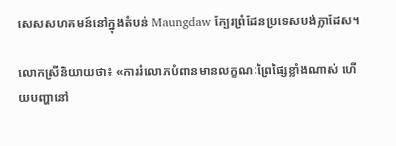សេសសហគមន៍នៅក្នុងតំបន់ Maungdaw ក្បែរព្រំដែនប្រទេសបង់ក្លាដែស។

លោកស្រីនិយាយថា៖ «ការរំលោភបំពានមានលក្ខណៈព្រៃផ្សៃខ្លាំងណាស់ ហើយបញ្ហានៅ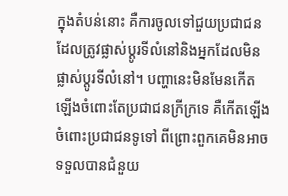ក្នុងតំបន់នោះ គឺការចូលទៅជួយប្រជាជនដែលត្រូវផ្លាស់ប្ដូរទីលំនៅនិងអ្នកដែលមិនផ្លាស់ប្ដូរទីលំនៅ។ បញ្ហានេះមិនមែនកើតឡើងចំពោះតែប្រជាជនក្រីក្រទេ គឺកើតឡើងចំពោះប្រជាជនទូទៅ ពីព្រោះពួកគេមិនអាចទទួលបានជំនួយ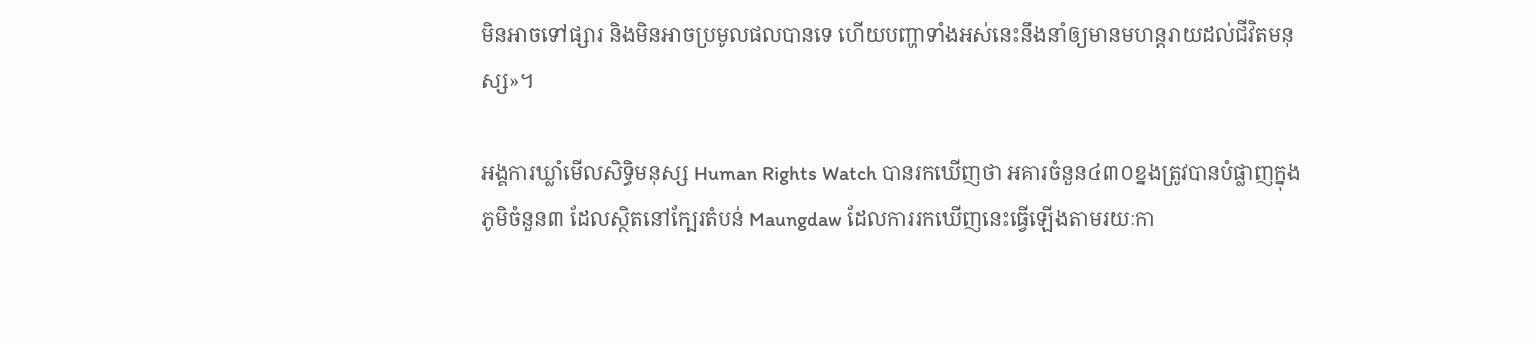មិនអាចទៅផ្សារ និងមិនអាចប្រមូលផលបានទេ ហើយបញ្ហាទាំងអស់នេះនឹងនាំឲ្យមានមហន្តរាយដល់ជីវិតមនុស្ស»។

អង្គការឃ្លាំមើលសិទ្ធិមនុស្ស Human Rights Watch បានរកឃើញថា អគារចំនួន៤៣០ខ្នងត្រូវបានបំផ្លាញក្នុងភូមិចំនួន៣ ដែលស្ថិតនៅក្បែរតំបន់ Maungdaw ដែលការរកឃើញនេះធ្វើឡើងតាមរយៈកា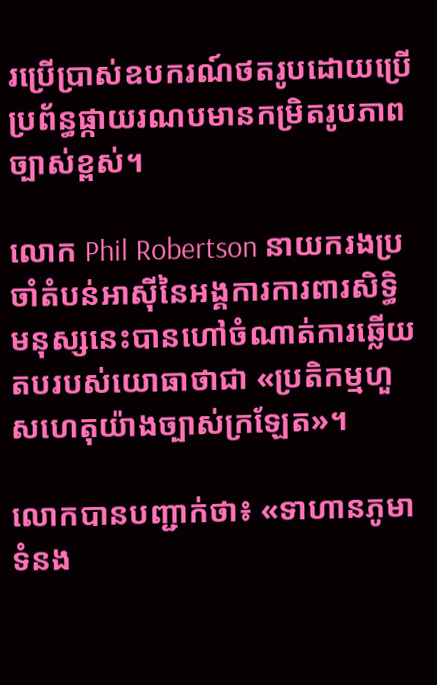រប្រើប្រាស់ឧបករណ៍ថតរូបដោយប្រើប្រព័ន្ធផ្កាយរណបមានកម្រិតរូបភាពច្បាស់ខ្ពស់។

លោក Phil Robertson នាយករងប្រចាំតំបន់អាស៊ីនៃអង្គការការពារសិទ្ធិមនុស្សនេះបានហៅចំណាត់ការឆ្លើយតបរបស់យោធាថាជា «ប្រតិកម្មហួសហេតុយ៉ាងច្បាស់ក្រឡែត»។

លោកបានបញ្ជាក់ថា៖ «ទាហានភូមាទំនង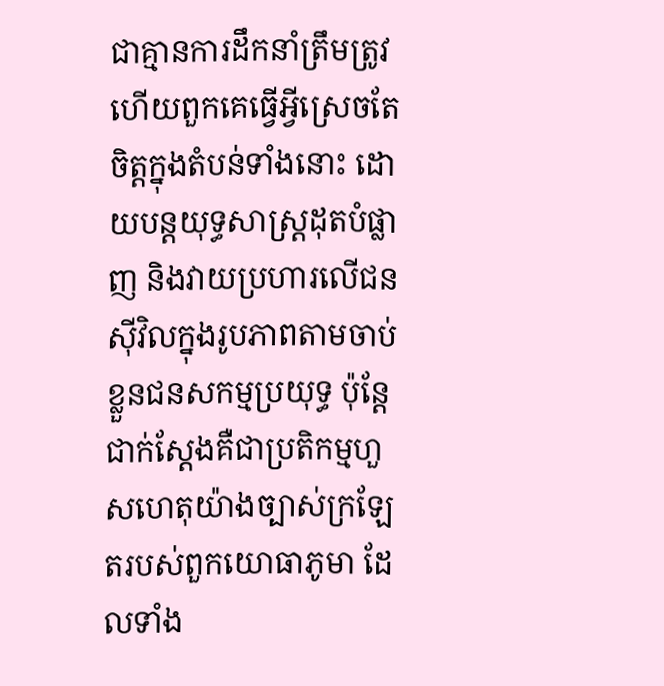ជាគ្មានការដឹកនាំត្រឹមត្រូវ ហើយពួកគេធ្វើអ្វីស្រេចតែចិត្តក្នុងតំបន់ទាំងនោះ ដោយបន្តយុទ្ធសាស្រ្តដុតបំផ្លាញ និងវាយប្រហារលើជនស៊ីវិលក្នុងរូបភាពតាមចាប់ខ្លួនជនសកម្មប្រយុទ្ធ ប៉ុន្តែជាក់ស្តែងគឺជាប្រតិកម្មហួសហេតុយ៉ាងច្បាស់ក្រឡែតរបស់ពួកយោធាភូមា ដែលទាំង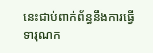នេះជាប់ពាក់ព័ន្ធនឹងការធ្វើទារុណក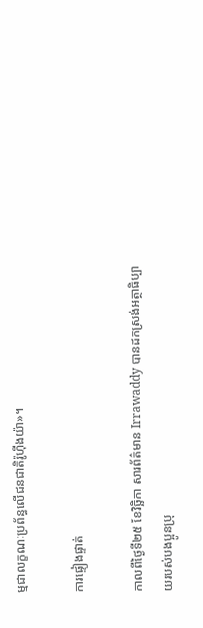ម្មជាលក្ខណៈប្រព័ន្ធលើជនជាតិរ៉ូហ៊ីងយ៉ា»។

ការផ្ទៀងផ្ទាត់

កាលពីថ្ងៃទី២៥ ខែវិច្ឆិកា សារព័ត៌មាន Irrawaddy បានដកស្រង់អត្ថាធិប្បាយរបស់បងប្អូនប្រុ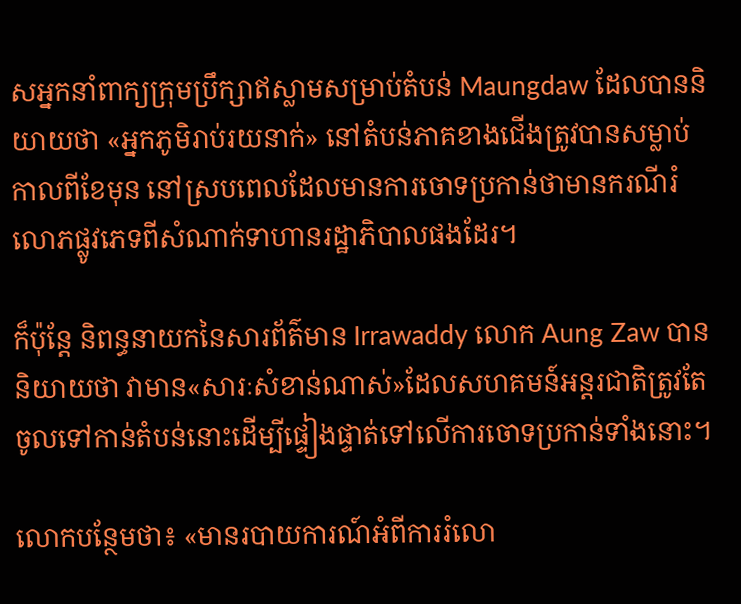សអ្នកនាំពាក្យក្រុមប្រឹក្សាឥស្លាមសម្រាប់តំបន់ Maungdaw ដែលបាននិយាយថា «អ្នកភូមិរាប់រយនាក់» នៅតំបន់ភាគខាងជើងត្រូវបានសម្លាប់កាលពីខែមុន នៅស្របពេលដែលមានការចោទប្រកាន់ថាមានករណីរំលោភផ្លូវភេទពីសំណាក់ទាហានរដ្ឋាភិបាលផងដែរ។

ក៏ប៉ុន្តែ និពន្ធនាយកនៃសារព័ត៌មាន Irrawaddy លោក Aung Zaw បាននិយាយថា វាមាន«សារៈសំខាន់ណាស់»ដែលសហគមន៍អន្តរជាតិត្រូវតែចូលទៅកាន់តំបន់នោះដើម្បីផ្ទៀងផ្ទាត់ទៅលើការចោទប្រកាន់ទាំងនោះ។

លោកបន្ថែមថា៖ «មានរបាយការណ៍អំពីការរំលោ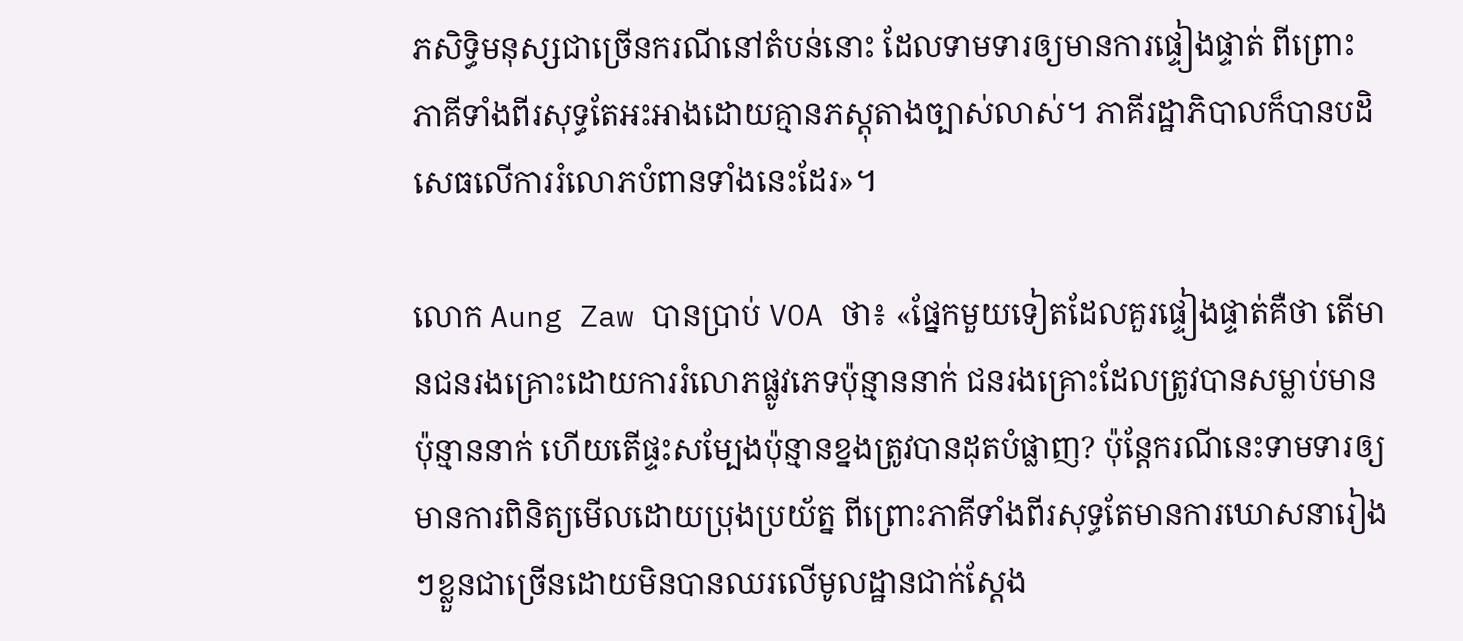ភសិទ្ធិមនុស្សជាច្រើនករណីនៅតំបន់នោះ ដែលទាមទារឲ្យមានការផ្ទៀងផ្ទាត់ ពីព្រោះភាគីទាំងពីរសុទ្ធតែអះអាងដោយគ្មានភស្តុតាងច្បាស់លាស់។ ភាគីរដ្ឋាភិបាលក៏បានបដិសេធលើការរំលោភបំពានទាំងនេះដែរ»។

លោក Aung Zaw បានប្រាប់ VOA ថា៖ «ផ្នែកមួយទៀតដែលគួរផ្ទៀងផ្ទាត់គឺថា តើមានជនរងគ្រោះដោយការរំលោភផ្លូវភេទប៉ុន្មាននាក់ ជនរងគ្រោះដែលត្រូវបានសម្លាប់មានប៉ុន្មាននាក់ ហើយតើផ្ទះសម្បែងប៉ុន្មានខ្នងត្រូវបានដុតបំផ្លាញ? ប៉ុន្តែករណីនេះទាមទារឲ្យមានការពិនិត្យមើលដោយប្រុងប្រយ័ត្ន ពីព្រោះភាគីទាំងពីរសុទ្ធតែមានការឃោសនារៀងៗខ្លួនជាច្រើនដោយមិនបានឈរលើមូលដ្ឋានជាក់ស្តែង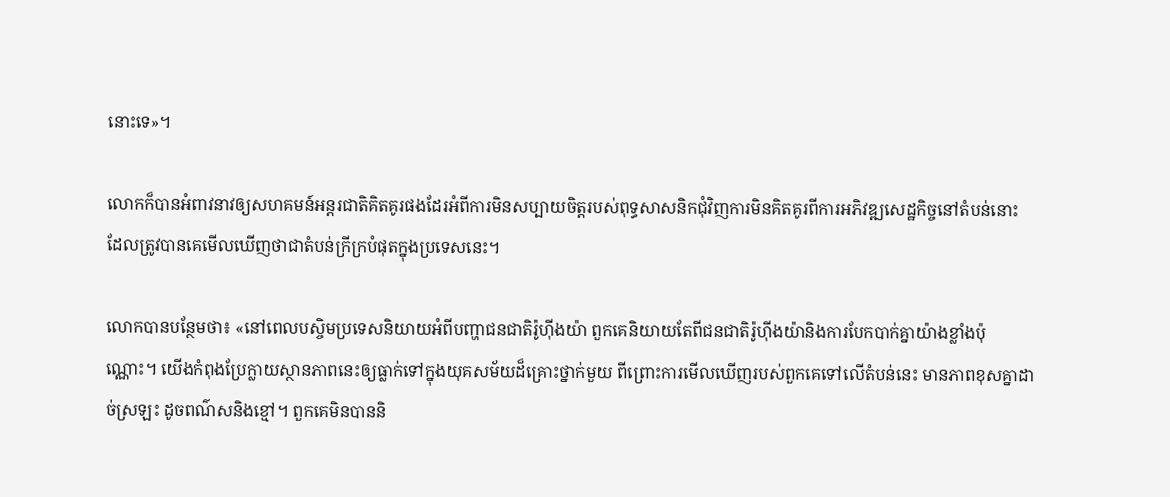នោះទេ»។

លោកក៏បានអំពាវនាវឲ្យសហគមន៍អន្តរជាតិគិតគូរផងដែរអំពីការមិនសប្បាយចិត្តរបស់ពុទ្ធសាសនិកជុំវិញការមិនគិតគូរពីការអភិវឌ្ឍសេដ្ឋកិច្ចនៅតំបន់នោះ ដែលត្រូវបានគេមើលឃើញថាជាតំបន់ក្រីក្របំផុតក្នុងប្រទេសនេះ។

លោកបានបន្ថែមថា៖ «នៅពេលបស្ចិមប្រទេសនិយាយអំពីបញ្ហាជនជាតិរ៉ូហ៊ីងយ៉ា ពួកគេនិយាយតែពីជនជាតិរ៉ូហ៊ីងយ៉ានិងការបែកបាក់គ្នាយ៉ាងខ្លាំងប៉ុណ្ណោះ។ យើងកំពុងប្រែក្លាយស្ថានភាពនេះឲ្យធ្លាក់ទៅក្នុងយុគសម័យដ៏គ្រោះថ្នាក់មួយ ពីព្រោះការមើលឃើញរបស់ពួកគេទៅលើតំបន់នេះ មានភាពខុសគ្នាដាច់ស្រឡះ ដូចពណ៌សនិងខ្មៅ។ ពួកគេមិនបាននិ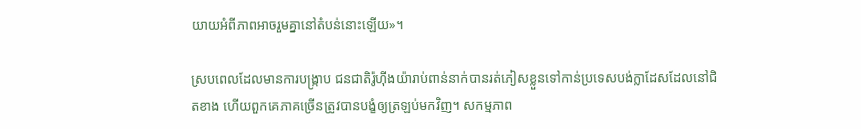យាយអំពីភាពអាចរួមគ្នានៅតំបន់នោះឡើយ»។

ស្របពេលដែលមានការបង្រ្កាប ជនជាតិរ៉ូហ៊ីងយ៉ារាប់ពាន់នាក់បានរត់ភៀសខ្លួនទៅកាន់ប្រទេសបង់ក្លាដែសដែលនៅជិតខាង ហើយពួកគេភាគច្រើនត្រូវបានបង្ខំឲ្យត្រឡប់មកវិញ។ សកម្មភាព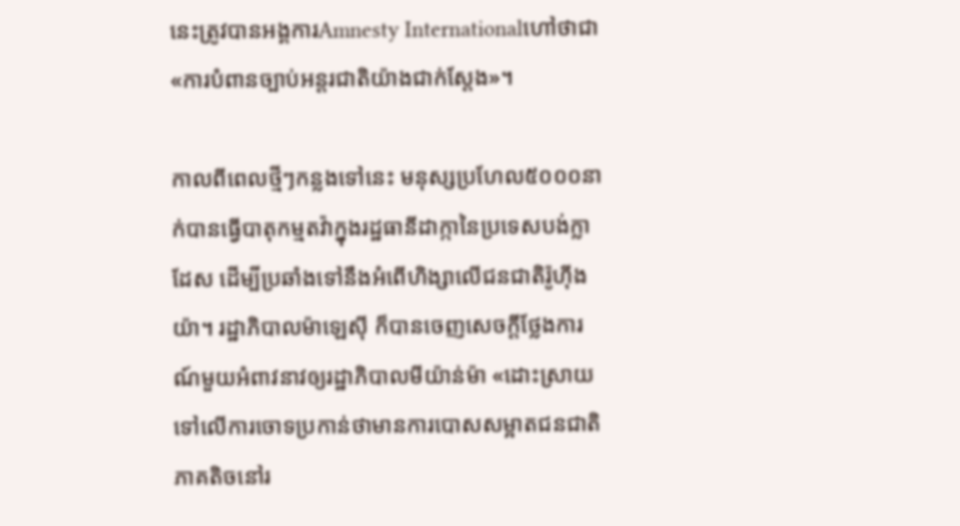នេះត្រូវបានអង្គការAmnesty Internationalហៅថាជា «ការបំពានច្បាប់អន្តរជាតិយ៉ាងជាក់ស្តែង»។

កាលពីពេលថ្មីៗកន្លងទៅនេះ មនុស្សប្រហែល៥០០០នាក់បានធ្វើបាតុកម្មតវ៉ាក្នុងរដ្ឋធានីដាក្កានៃប្រទេសបង់ក្លាដែស ដើម្បីប្រឆាំងទៅនឹងអំពើហិង្សាលើជនជាតិរ៉ូហ៊ីងយ៉ា។ រដ្ឋាភិបាលម៉ាឡេស៊ី ក៏បានចេញសេចក្តីថ្លែងការណ៍មួយអំពាវនាវឲ្យរដ្ឋាភិបាលមីយ៉ាន់ម៉ា «ដោះស្រាយទៅលើការចោទប្រកាន់ថាមានការបោសសម្អាតជនជាតិភាគតិចនៅរ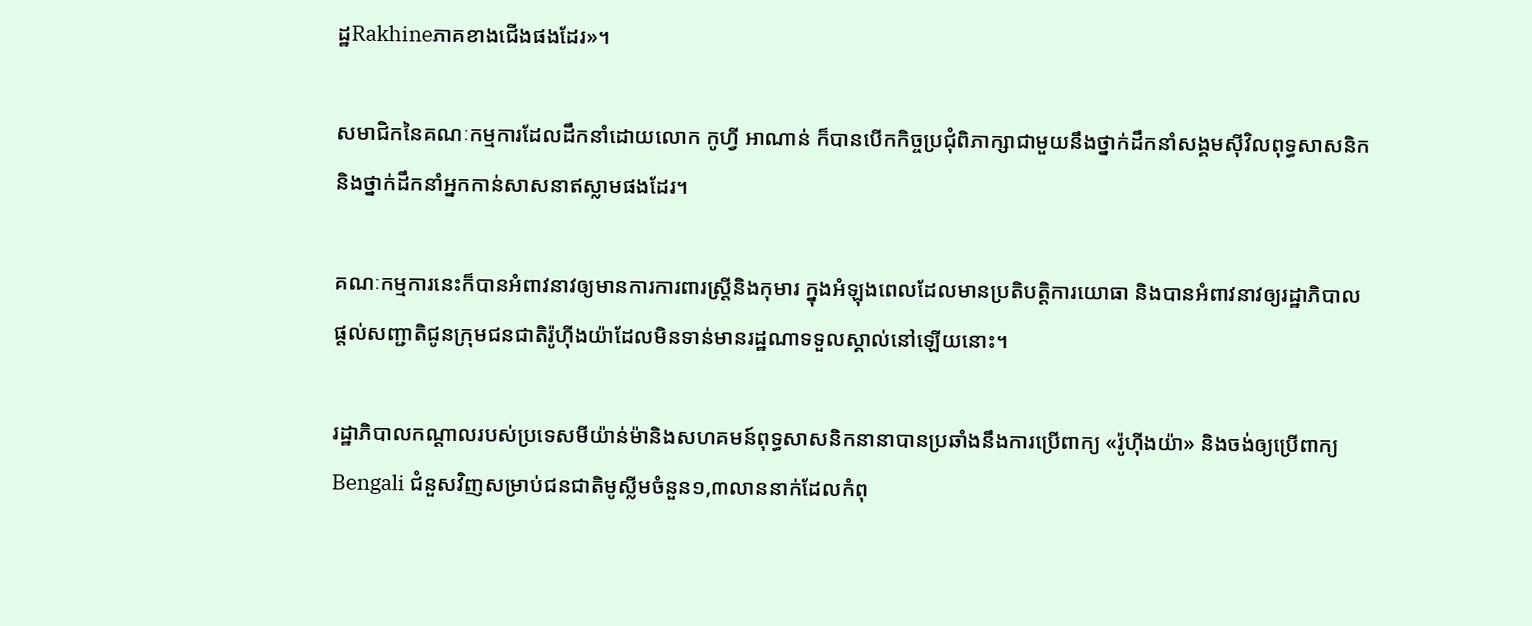ដ្ឋRakhineភាគខាងជើងផងដែរ»។

សមាជិកនៃគណៈកម្មការដែលដឹកនាំដោយលោក កូហ្វី អាណាន់ ក៏បានបើកកិច្ចប្រជុំពិភាក្សាជាមួយនឹងថ្នាក់ដឹកនាំសង្គមស៊ីវិលពុទ្ធសាសនិកនិងថ្នាក់ដឹកនាំអ្នកកាន់សាសនាឥស្លាមផងដែរ។

គណៈកម្មការនេះក៏បានអំពាវនាវឲ្យមានការការពារស្រ្តីនិងកុមារ ក្នុងអំឡុងពេលដែលមានប្រតិបត្តិការយោធា និងបានអំពាវនាវឲ្យរដ្ឋាភិបាលផ្តល់សញ្ជាតិជូនក្រុមជនជាតិរ៉ូហ៊ីងយ៉ាដែលមិនទាន់មានរដ្ឋណាទទួលស្គាល់នៅឡើយនោះ។

រដ្ឋាភិបាលកណ្តាលរបស់ប្រទេសមីយ៉ាន់ម៉ានិងសហគមន៍ពុទ្ធសាសនិកនានាបានប្រឆាំងនឹងការប្រើពាក្យ «រ៉ូហ៊ីងយ៉ា» និងចង់ឲ្យប្រើពាក្យBengali ជំនួសវិញសម្រាប់ជនជាតិមូស្លីមចំនួន១,៣លាននាក់ដែលកំពុ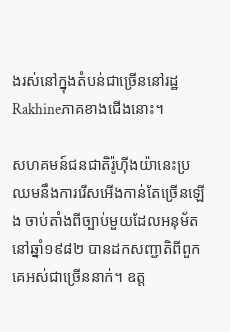ងរស់នៅក្នុងតំបន់ជាច្រើននៅរដ្ឋ Rakhineភាគខាងជើងនោះ។

សហគមន៍ជនជាតិរ៉ូហ៊ីងយ៉ានេះប្រឈមនឹងការរើសអើងកាន់តែច្រើនឡើង ចាប់តាំងពីច្បាប់មួយដែលអនុម័តនៅឆ្នាំ១៩៨២ បានដកសញ្ជាតិពីពួកគេអស់ជាច្រើននាក់។ ឧត្ត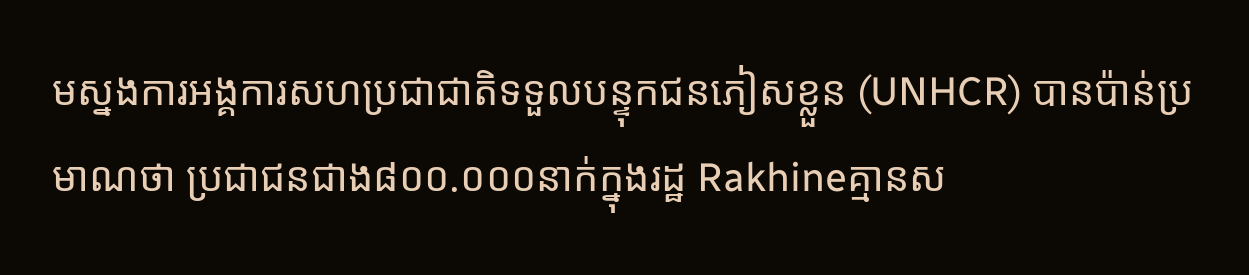មស្នងការអង្គការសហប្រជាជាតិទទួលបន្ទុកជនភៀសខ្លួន (UNHCR) បានប៉ាន់ប្រមាណថា ប្រជាជនជាង៨០០.០០០នាក់ក្នុងរដ្ឋ Rakhineគ្មានស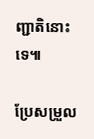ញ្ជាតិនោះទេ៕

ប្រែសម្រួល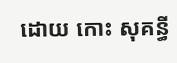ដោយ កោះ សុគន្ធី